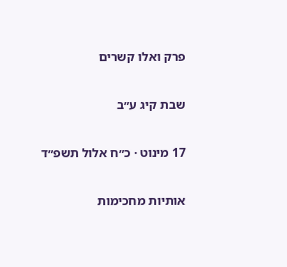פרק ואלו קשרים

שבת קיג ע״ב

17 מינוט · כ״ח אלול תשפ״ד

אותיות מחכימות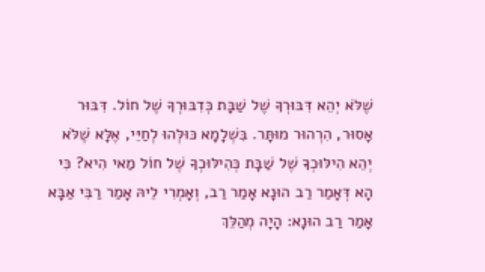שֶׁלֹּא יְהֵא דִּבּוּרְךָ שֶׁל שַׁבָּת כְּדִבּוּרְךָ שֶׁל חוֹל. דִּבּוּר אָסוּר, הִרְהוּר מוּתָּר. בִּשְׁלָמָא כּוּלְּהוּ לְחַיֵּי, אֶלָּא שֶׁלֹּא יְהֵא הִילּוּכְךָ שֶׁל שַׁבָּת כְּהִילּוּכְךָ שֶׁל חוֹל מַאי הִיא? כִּי הָא דְּאָמַר רַב הוּנָא אָמַר רַב, וְאָמְרִי לֵיהּ אָמַר רַבִּי אַבָּא אָמַר רַב הוּנָא: הָיָה מְהַלֵּךְ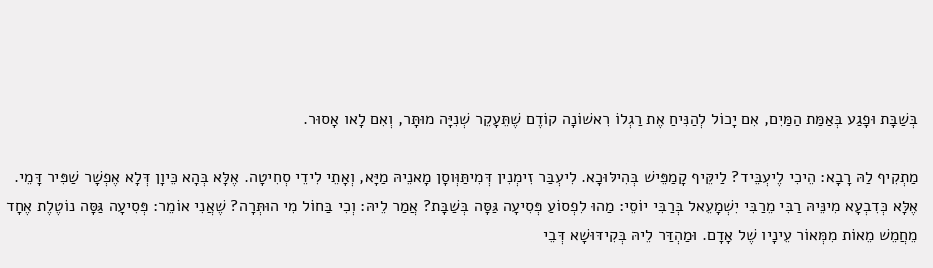בְּשַׁבָּת וּפָגַע בְּאַמַּת הַמַּיִם, אִם יָכוֹל לְהַנִּיחַ אֶת רַגְלוֹ רִאשׁוֹנָה קוֹדֶם שֶׁתֵּעָקֵר שְׁנִיָּה מוּתָּר, וְאִם לָאו אָסוּר.

מַתְקִיף לַהּ רָבָא: הֵיכִי לֶיעְבֵּיד? לַיקֵּיף קָמַפֵּישׁ בְּהִילּוּכָא. לִיעְבַּר זִימְנִין דְּמִיתַּוְּוסָן מָאנֵיהּ מַיָּא, וְאָתֵי לִידֵי סְחִיטָה. אֶלָּא בְּהָא כֵּיוָן דְּלָא אֶפְשָׁר שַׁפִּיר דָּמֵי. אֶלָּא כְּדִבְעָא מִינֵּיהּ רַבִּי מֵרַבִּי יִשְׁמָעֵאל בְּרַבִּי יוֹסֵי: מַהוּ לִפְסוֹעַ פְּסִיעָה גַּסָּה בְּשַׁבָּת? אֲמַר לֵיהּ: וְכִי בַּחוֹל מִי הוּתְּרָה? שֶׁאֲנִי אוֹמֵר: פְּסִיעָה גַּסָּה נוֹטֶלֶת אֶחָד מֵחֲמֵשׁ מֵאוֹת מִמְּאוֹר עֵינָיו שֶׁל אָדָם. וּמַהְדַּר לֵיהּ בְּקִידּוּשָׁא דְּבֵי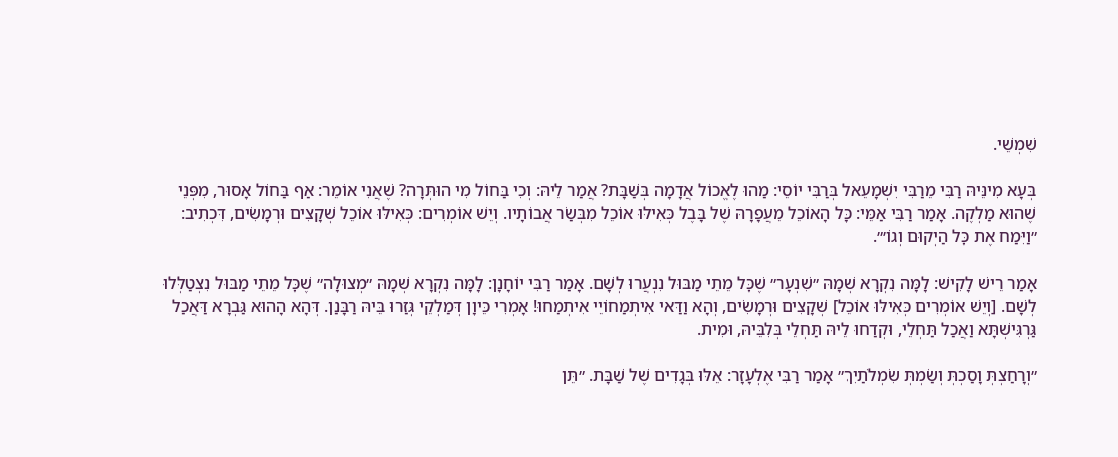שִׁמְשֵׁי.

בְּעָא מִינֵּיהּ רַבִּי מֵרַבִּי יִשְׁמָעֵאל בְּרַבִּי יוֹסֵי: מַהוּ לֶאֱכוֹל אֲדָמָה בְּשַׁבָּת? אֲמַר לֵיהּ: וְכִי בַּחוֹל מִי הוּתְּרָה? שֶׁאֲנִי אוֹמֵר: אַף בַּחוֹל אָסוּר, מִפְּנֵי שֶׁהוּא מַלְקֶה. אָמַר רַבִּי אַמֵּי: כָּל הָאוֹכֵל מֵעֲפָרָהּ שֶׁל בָּבֶל כְּאִילּוּ אוֹכֵל מִבְּשַׂר אֲבוֹתָיו. וְיֵשׁ אוֹמְרִים: כְּאִילּוּ אוֹכֵל שְׁקָצִים וּרְמָשִׂים, דִּכְתִיב: ״וַיִּמַח אֶת כׇּל הַיְקוּם וְגוֹ׳״.

אָמַר רֵישׁ לָקִישׁ: לָמָּה נִקְרָא שְׁמָהּ ״שִׁנְעָר״ שֶׁכׇּל מֵתֵי מַבּוּל נִנְעֲרוּ לְשָׁם. אָמַר רַבִּי יוֹחָנָן: לָמָּה נִקְרָא שְׁמָהּ ״מְצוּלָה״ שֶׁכׇּל מֵתֵי מַבּוּל נִצְטַלְּלוּ לְשָׁם. [וְיֵשׁ אוֹמְרִים כְּאִילּוּ אוֹכֵל] שְׁקָצִים וּרְמָשִׂים, וְהָא וַדַּאי אִיתְמַחוֹיֵי אִיתְמַחוּ! אָמְרִי כֵּיוָן דְּמַלְקֵי גְּזַרוּ בֵּיהּ רַבָּנַן. דְּהָא הָהוּא גַּבְרָא דַּאֲכַל גַּרְגִּישְׁתָּא וַאֲכַל תַּחְלֵי, וּקְדַחוּ לֵיהּ תַּחְלֵי בְּלִבֵּיהּ, וּמִית.

״וְרָחַצְתְּ וָסַכְתְּ וְשַׂמְתְּ שִׂמְלֹתַיִךְ״ אָמַר רַבִּי אֶלְעָזָר: אֵלּוּ בְּגָדִים שֶׁל שַׁבָּת. ״תֵּן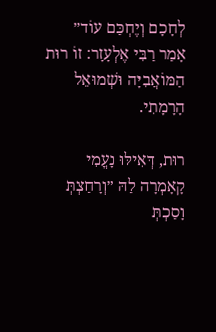לְחָכָם וְיֶחְכַּם עוֹד״ אָמַר רַבִּי אֶלְעָזָר: זוֹ רוּת הַמּוֹאֲבִיָּה וּשְׁמוּאֵל הָרָמָתִי.

רוּת, דְּאִילּוּ נָעֳמִי קָאָמְרָה לַהּ ״וְרָחַצְתְּ וָסַכְתְּ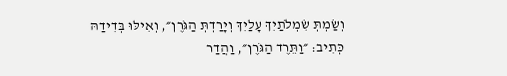וְשַׂמְתְּ שִׂמְלֹתַיִךְ עָלַיִךְ וְיָרַדְתְּ הַגֹּרֶן״, וְאִילּוּ בְּדִידַהּ כְּתִיב: ״וַתֵּרֶד הַגֹּרֶן״, וַהֲדַר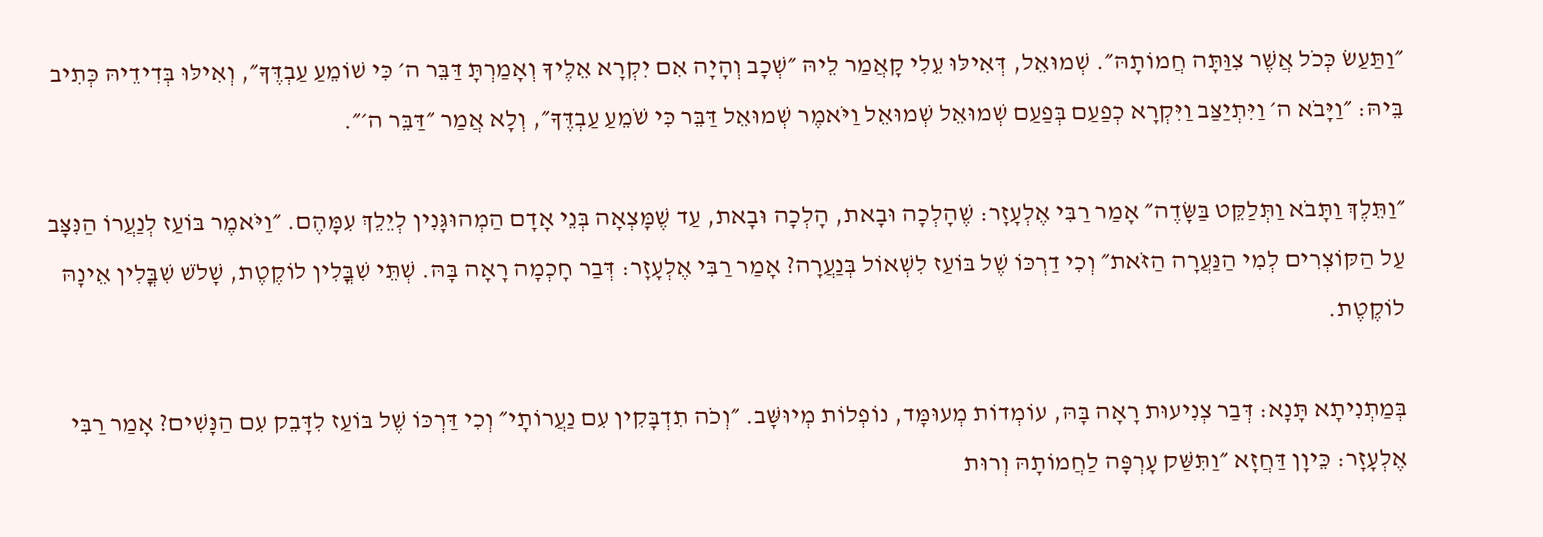״וַתַּעַשׂ כְּכֹל אֲשֶׁר צִוַּתָּה חֲמוֹתָהּ״. שְׁמוּאֵל, דְּאִילּוּ עֵלִי קָאֲמַר לֵיהּ ״שְׁכָב וְהָיָה אִם יִקְרָא אֵלֶיךָ וְאָמַרְתָּ דַּבֵּר ה׳ כִּי שׁוֹמֵעַ עַבְדֶּךָ״, וְאִילּוּ בְּדִידֵיהּ כְּתִיב בֵּיהּ: ״וַיָּבֹא ה׳ וַיִּתְיַצַּב וַיִּקְרָא כְפַעַם בְּפַעַם שְׁמוּאֵל שְׁמוּאֵל וַיֹּאמֶר שְׁמוּאֵל דַּבֵּר כִּי שֹׁמֵעַ עַבְדֶּךָ״, וְלָא אֲמַר ״דַּבֵּר ה׳״.

״וַתֵּלֶךְ וַתָּבֹא וַתְּלַקֵּט בַּשָּׂדֶה״ אָמַר רַבִּי אֶלְעָזָר: שֶׁהָלְכָה וּבָאת, הָלְכָה וּבָאת, עַד שֶׁמָּצְאָה בְּנֵי אָדָם הַמְהוּגָּנִין לְיֵלֵךְ עִמָּהֶם. ״וַיֹּאמֶר בּוֹעַז לְנַעֲרוֹ הַנִּצָּב עַל הַקּוֹצְרִים לְמִי הַנַּעֲרָה הַזֹּאת״ וְכִי דַרְכּוֹ שֶׁל בּוֹעַז לִשְׁאוֹל בְּנַעֲרָה? אָמַר רַבִּי אֶלְעָזָר: דְּבַר חָכְמָה רָאָה בָּהּ. שְׁתֵּי שִׁבֳּלִין לוֹקֶטֶת, שָׁלֹשׁ שִׁבֳּלִין אֵינָהּ לוֹקֶטֶת.

בְּמַתְנִיתָא תָּנָא: דְּבַר צְנִיעוּת רָאָה בָּהּ, עוֹמְדוֹת מְעוּמָּד, נוֹפְלוֹת מְיוּשָּׁב. ״וְכֹה תִדְבָּקִין עִם נַעֲרוֹתָי״ וְכִי דַּרְכּוֹ שֶׁל בּוֹעַז לִדָּבֵק עִם הַנָּשִׁים? אָמַר רַבִּי אֶלְעָזָר: כֵּיוָן דַּחֲזָא ״וַתִּשַּׁק עׇרְפָּה לַחֲמוֹתָהּ וְרוּת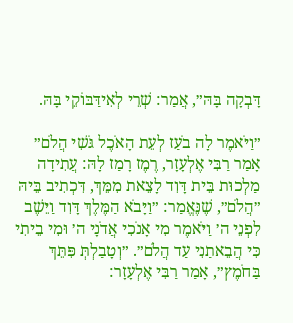דָּבְקָה בָּהּ״, אֲמַר: שְׁרֵי לְאִידַּבּוֹקֵי בָּהּ.

״וַיֹּאמֶר לָה בֹעַז לְעֵת הָאֹכֶל גֹּשִׁי הֲלֹם״ אָמַר רַבִּי אֶלְעָזָר, רֶמֶז רָמַז לָהּ: עֲתִידָה מַלְכוּת בֵּית דָּוִד לָצֵאת מִמֵּךְ, דִּכְתִיב בֵּיהּ ״הֲלֹם״, שֶׁנֶּאֱמַר: ״וַיָּבֹא הַמֶּלֶךְ דָּוִד וַיֵּשֶׁב לִפְנֵי ה׳ וַיֹּאמֶר מִי אָנֹכִי אֲדֹנָי ה׳ וּמִי בֵיתִי כִּי הֲבֵאתַנִי עַד הֲלֹם״. ״וְטָבַלְתְּ פִּתֵּךְ בַּחֹמֶץ״, אָמַר רַבִּי אֶלְעָזָר: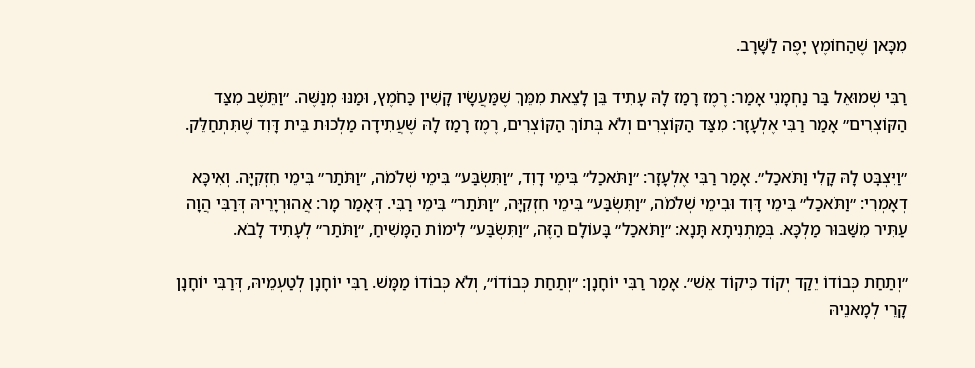מִכָּאן שֶׁהַחוֹמֶץ יָפֶה לַשָּׁרָב.

רַבִּי שְׁמוּאֵל בַּר נַחְמָנִי אָמַר: רֶמֶז רָמַז לָהּ עָתִיד בֵּן לָצֵאת מִמֵּךְ שֶׁמַּעֲשָׂיו קָשִׁין כַּחֹמֶץ, וּמַנּוּ מְנַשֶּׁה. ״וַתֵּשֶׁב מִצַּד הַקּוֹצְרִים״ אָמַר רַבִּי אֶלְעָזָר: מִצַּד הַקּוֹצְרִים וְלֹא בְּתוֹךְ הַקּוֹצְרִים, רֶמֶז רָמַז לָהּ שֶׁעֲתִידָה מַלְכוּת בֵּית דָּוִד שֶׁתִּתְחַלֵּק.

״וַיִּצְבׇּט לָהּ קָלִי וַתֹּאכַל״. אָמַר רַבִּי אֶלְעָזָר: ״וַתֹּאכַל״ בִּימֵי דָוִד, ״וַתִּשְׂבַּע״ בִּימֵי שְׁלֹמֹה, ״וַתֹּתַר״ בִּימֵי חִזְקִיָּה. וְאִיכָּא דְאָמְרִי: ״וַתֹּאכַל״ בִּימֵי דָּוִד וּבִימֵי שְׁלֹמֹה, ״וַתִּשְׂבַּע״ בִּימֵי חִזְקִיָּה, ״וַתֹּתַר״ בִּימֵי רַבִּי. דְּאָמַר מָר: אֲהוּרְיָרֵיהּ דְּרַבִּי הֲוָה עַתִּיר מִשַּׁבּוּר מַלְכָּא. בְּמַתְנִיתָא תָּנָא: ״וַתֹּאכַל״ בָּעוֹלָם הַזֶּה, ״וַתִּשְׂבַּע״ לִימוֹת הַמָּשִׁיחַ, ״וַתֹּתַר״ לְעָתִיד לָבֹא.

״וְתַחַת כְּבוֹדוֹ יֵקַד יְקוֹד כִּיקוֹד אֵשׁ״. אָמַר רַבִּי יוֹחָנָן: ״וְתַחַת כְּבוֹדוֹ״, וְלֹא כְּבוֹדוֹ מַמָּשׁ. רַבִּי יוֹחָנָן לְטַעְמֵיהּ, דְּרַבִּי יוֹחָנָן קָרֵי לְמָאנֵיהּ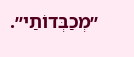״מְכַבְּדוֹתַי״.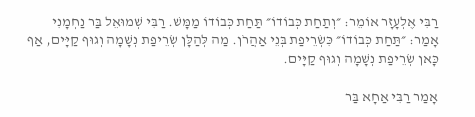רַבִּי אֶלְעָזָר אוֹמֵר: ״וְתַחַת כְּבוֹדוֹ״ תַּחַת כְּבוֹדוֹ מַמָּשׁ. רַבִּי שְׁמוּאֵל בַּר נַחְמָנִי אָמַר: ״תַּחַת כְּבוֹדוֹ״ כִּשְׂרֵיפַת בְּנֵי אַהֲרֹן. מַה לְּהַלָּן שְׂרֵיפַת נְשָׁמָה וְגוּף קַיָּים, אַף כָּאן שְׂרֵיפַת נְשָׁמָה וְגוּף קַיָּים.

אָמַר רַבִּי אַחָא בַּר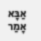אַבָּא אָמַר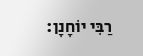רַבִּי יוֹחָנָן: